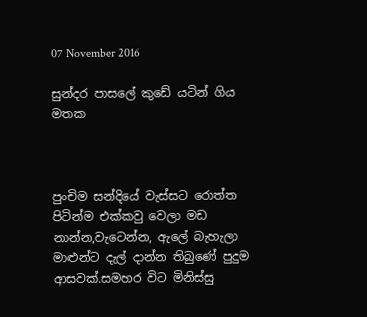07 November 2016

සුන්දර පාසලේ කුඩේ යටින් ගිය මතක



පුංචිම සන්දියේ වැස්සට රොත්ත පිටින්ම එක්කවු වෙලා මඩ නාන්න,වැටෙන්න, ඇලේ බැහැලා මාළුන්ට දැල් දාන්න තිබුණේ පුදුම ආසවක්.සමහර විට මිනිස්සු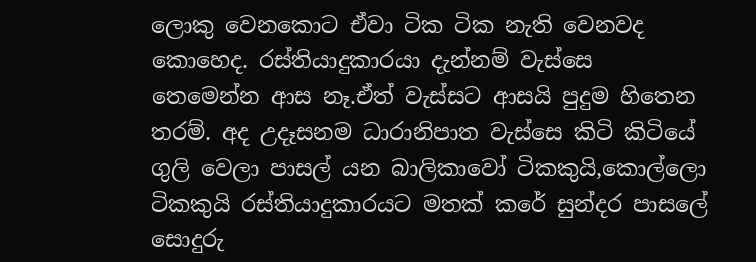ලොකු වෙනකොට ඒවා ටික ටික නැති වෙනවද කොහෙද. රස්තියාදුකාරයා දැන්නම් වැස්සෙ තෙමෙන්න ආස නෑ.ඒත් වැස්සට ආසයි පුදුම හිතෙන තරම්. අද උදෑසනම ධාරානිපාත වැස්සෙ කිටි කිටියේ ගුලි වෙලා පාසල් යන බාලිකාවෝ ටිකකුයි,කොල්ලො ටිකකුයි රස්තියාදුකාරයට මතක් කරේ සුන්දර පාසලේ සොදුරු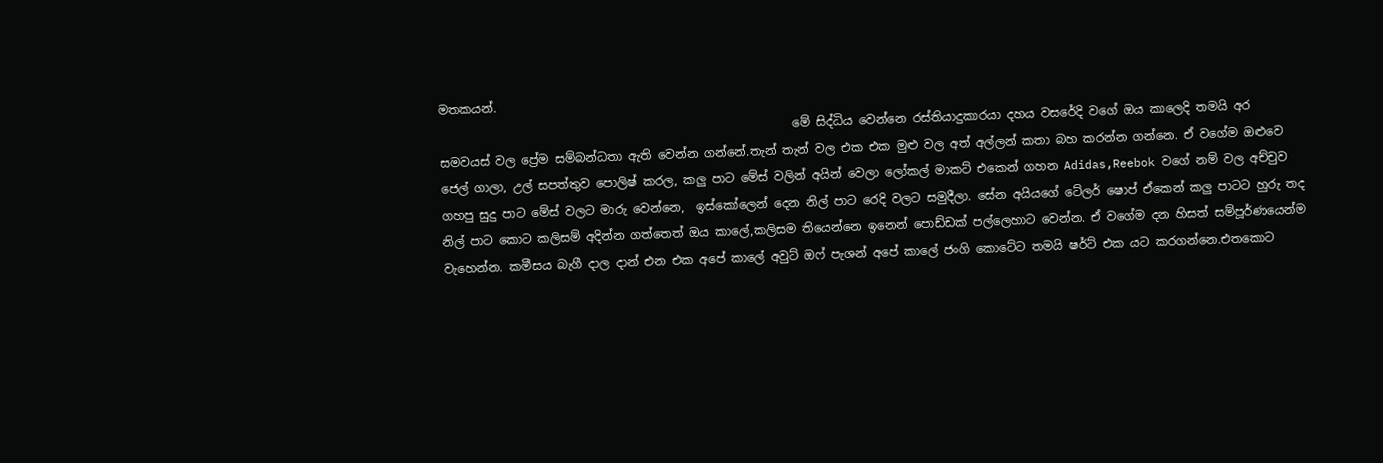මතකයන්.
                                                           මේ සිද්ධිය වෙන්නෙ රස්තියාදුකාරයා දහය වසරේදි වගේ ඔය කාලෙදි තමයි අර සමවයස් වල ප්‍රේම සම්බන්ධතා ඇති වෙන්න ගන්නේ.තැන් තැන් වල එක එක මුළු වල අත් අල්ලන් කතා බහ කරන්න ගන්නෙ. ඒ වගේම ඔළුවෙ ජෙල් ගාලා, උල් සපත්තුව පොලිෂ් කරල, කලු පාට මේස් වලින් අයින් වෙලා ලෝකල් මාකට් එකෙන් ගහන Adidas,Reebok වගේ නම් වල අච්චුව ගහපු සුදු පාට මේස් වලට මාරු වෙන්නෙ,  ඉස්කෝලෙන් දෙන නිල් පාට රෙදි වලට සමුදීලා. සේන අයියගේ ටේලර් ෂොප් ඒකෙන් කලු පාටට හුරු තද නිල් පාට කොට කලිසම් අදින්න ගත්තෙත් ඔය කාලේ,කලිසම තියෙන්නෙ ඉනෙන් පොඩ්ඩක් පල්ලෙහාට වෙන්න. ඒ වගේම දන හිසත් සම්පූර්ණයෙන්ම වැහෙන්න. කමී‍සය බැගී දාල දාන් එන එක අපේ කාලේ අවුට් ඔෆ් පැශන් අපේ කාලේ ජංගි කොටේට තමයි ෂර්ට් එක යට කරගන්නෙ.එතකොට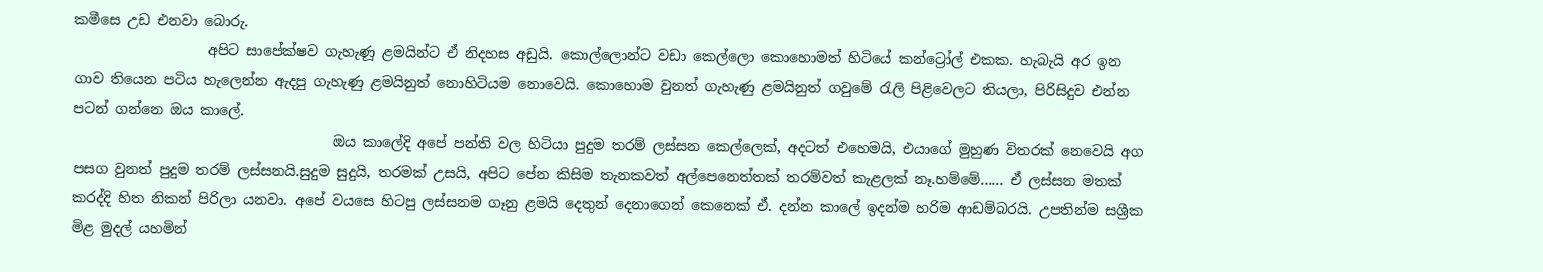කමීසෙ උඩ එනවා බොරු.
                   අපිට සාපේක්ෂව ගැහැණූ ළමයින්ට ඒ නිදහස අඩුයි. කොල්ලොන්ට වඩා කෙල්ලො කොහොමත් හිටියේ කන්ට්‍රෝල් එකක. හැබැයි අර ඉන ගාව තියෙන පටිය හැලෙන්න ඇදපු ගැහැණු ළමයිනුත් නොහිටියම නොවෙයි. කොහොම වුනත් ගැහැණු ළමයිනුත් ගවුමේ රැලි පිළිවෙලට තියලා, පිරිසිදුව එන්න පටන් ගන්නෙ ඔය කාලේ.
                                     ඔය කාලේදි අපේ පන්ති වල හිටියා පුදුම තරම් ලස්සන කෙල්ලෙක්, අදටත් එහෙමයි, එයාගේ මුහුණ විතරක් නෙවෙයි අග පසග වුනත් පුදුම තරම් ලස්සනයි.සුදුම සුදුයි, තරමක් උසයි, අපිට පේන කිසිම තැනකවත් අල්පෙනෙත්තක් තරම්වත් කැළලක් නෑ.හම්මේ...... ඒ ලස්සන මතක් කරද්දි හිත නිකන් පිරිලා යනවා. අපේ වයසෙ හිටපු ලස්සනම ගෑනු ළමයි දෙතුන් දෙනාගෙන් කෙනෙක් ඒ. දන්න කාලේ ඉදන්ම හරිම ආඩම්බරයි. උපතින්ම සශ්‍රීක මිළ මුදල් යහමින්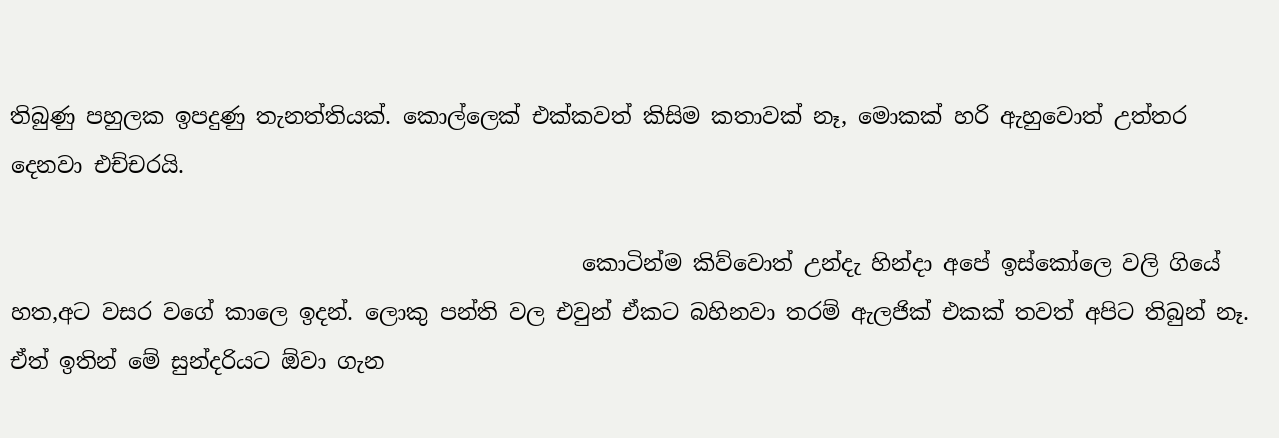තිබුණු පහුලක ඉපදුණු තැනත්තියක්. කොල්ලෙක් එක්කවත් කිසිම කතාවක් නෑ, මොකක් හරි ඇහුවොත් උත්තර දෙනවා එච්චරයි.

                                                    කොටින්ම කිව්වොත් උන්දැ හින්දා අපේ ඉස්කෝලෙ වලි ගියේ හත,අට වසර වගේ කාලෙ ඉදන්. ලොකු පන්ති වල එවුන් ඒකට බහිනවා තරම් ඇලජික් එකක් තවත් අපිට තිබුන් නෑ. ඒත් ඉතින් මේ සුන්දරියට ඕවා ගැන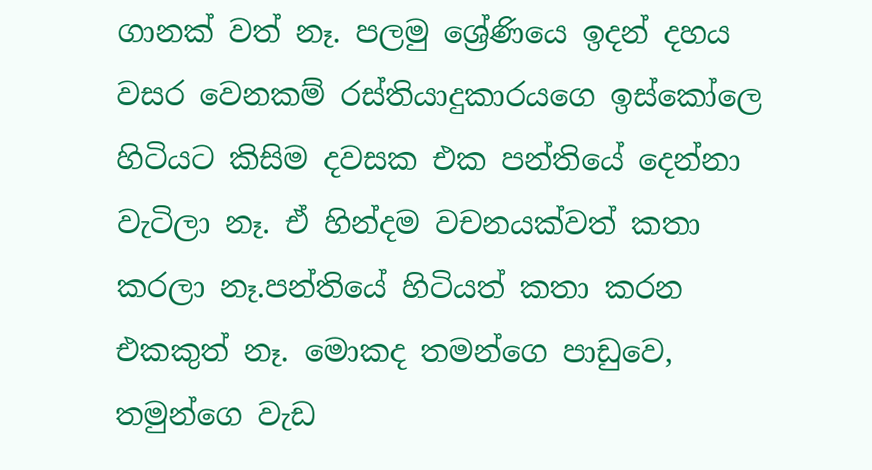ගානක් වත් නෑ. පලමු ශ්‍රේණියෙ ඉදන් දහය වසර වෙනකම් රස්තියාදුකාරයගෙ ඉස්කෝලෙ හිටියට කිසිම දවසක එක පන්තියේ දෙන්නා වැටිලා නෑ. ඒ හින්දම වචනයක්වත් කතා කරලා නෑ.පන්ති‍යේ හිටියත් කතා කරන එකකුත් නෑ. මොකද තමන්ගෙ පාඩුවෙ, තමුන්ගෙ වැඩ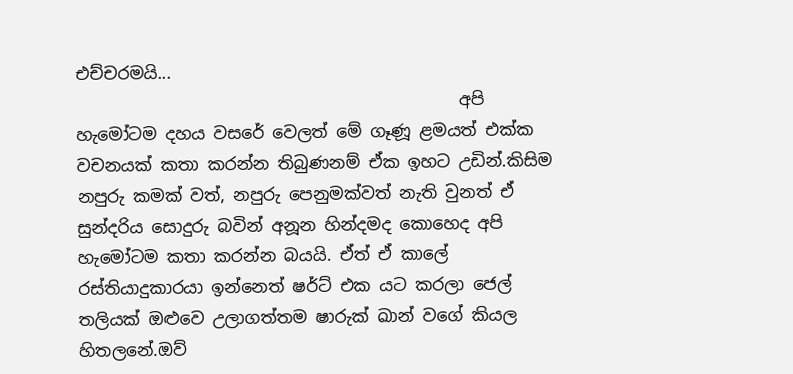එච්චරමයි...
                                             අපි හැමෝටම දහය වසරේ වෙලත් මේ ගෑණූ ළමයත් එක්ක වචනයක් කතා කරන්න තිබුණනම් ඒක ඉහට උඩින්.කිසිම නපුරු කමක් වත්, නපුරු පෙනුමක්වත් නැති වුනත් ඒ සුන්දරිය සොදුරු බවින් අනූන හින්දමද කොහෙද අපි හැමෝටම කතා කරන්න බයයි. ඒත් ඒ කාලේ රස්තියාදුකාරයා ඉන්නෙත් ෂර්ට් එක යට කරලා ජෙල් තලියක් ඔළුවෙ උලාගත්තම ෂාරුක් ඛාන් වගේ කියල හිතලනේ.ඔව්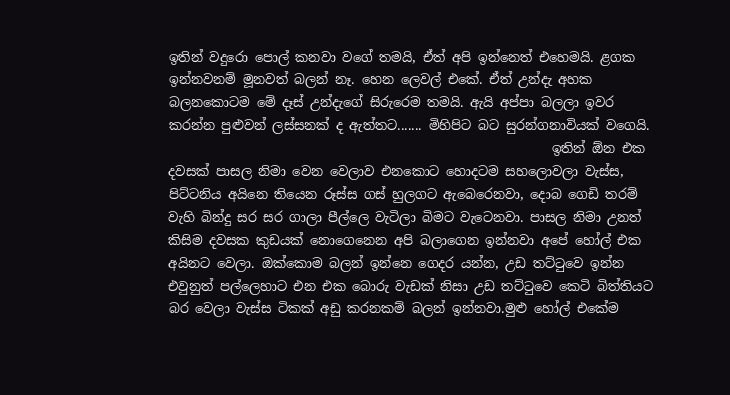ඉතින් වදුරො පොල් කනවා වගේ තමයි, ඒත් අපි ඉන්නෙත් එහෙමයි. ළගක ඉන්නවනම් මූනවත් බලන් නෑ. හෙන ලෙවල් එකේ. ඒත් උන්දැ අහක බලනකොටම මේ දෑස් උන්දැගේ සිරුරෙම තමයි. ඇයි අප්පා බලලා ඉවර කරන්න පුළුවන් ලස්සනක් ද ඇත්තට....... මිහිපිට බට සුරන්ගනාවි‍යක් වගෙයි.
                                                           ඉතින් ඕන එක දවසක් පාසල නිමා වෙන වෙලාව එනකොට හොදටම සහලොවලා වැස්ස, පිට්ටනිය අයිනෙ තියෙන රූස්ස ගස් හුලගට ඇබෙරෙනවා, දොබ ගෙඩි තරම් වැහි බින්දු සර සර ගාලා පීල්ලෙ වැටිලා බිමට වැටෙනවා. පාසල නිමා උනත් කිසිම දවසක කුඩයක් නොගෙනෙන අපි බලාගෙන ඉන්නවා අපේ හෝල් එක අයිනට වෙලා. ඔක්කොම බලන් ඉන්නෙ ගෙදර යන්න, උඩ තට්ටුවෙ ඉන්න එවුනුත් පල්ලෙහාට එන එක බොරු වැඩක් නිසා උඩ තට්ටුවෙ කෙටි බිත්තියට බර වෙලා වැස්ස ටිකක් අඩු කරනකම් බලන් ඉන්නවා.මුළු හෝල් එකේම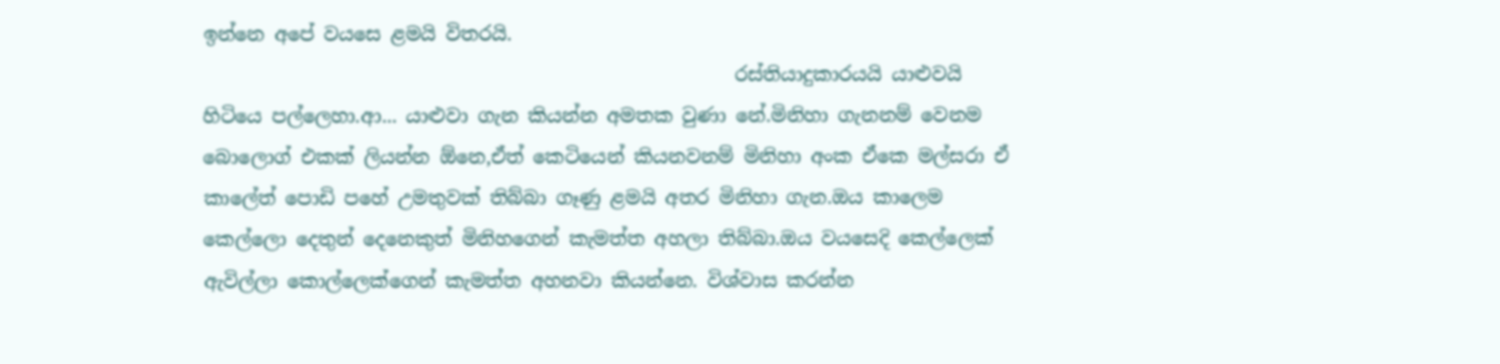ඉන්නෙ අපේ වයසෙ ළමයි විතරයි.
                                                        රස්තියාදුකාරයයි යාළුවයි හිටියෙ පල්ලෙහා.ආ... යාළුවා ගැන කියන්න අමතක වුණා නේ.මිනිහා ගැනනම් වෙනම බොලොග් එකක් ලියන්න ඕනෙ,ඒත් කෙටියෙන් කියනවනම් මිනිහා අංක ඒකෙ මල්සරා ඒ කාලේත් පොඩි පහේ උමතුවක් තිබ්බා ගෑණු ළමයි අතර මිනිහා ගැන.ඔය කාලෙම කෙල්ලො දෙතුන් දෙනෙකුත් මිනිහගෙන් කැමත්ත අහලා තිබ්බා.ඔය වයසෙදි කෙල්ලෙක් ඇවිල්ලා කොල්ලෙක්ගෙන් කැමත්ත අහනවා කියන්නෙ. විශ්වාස කරන්න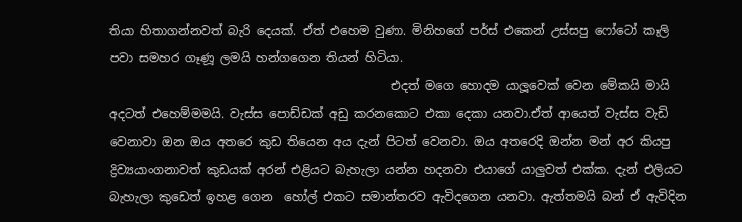තියා හිතාගන්නවත් බැරි දෙයක්. ඒත් එහෙම වුණා. මිනිහගේ පර්ස් එකෙන් උස්සපු ෆෝටෝ කෑලි පවා සමහර ගෑණූ ලමයි හන්ගගෙන තියන් හිටියා.
                                               එදත් මගෙ හොදම යාලූවෙක් වෙන මේකයි මායි අදටත් එහෙම්මමයි. වැස්ස පොඩ්ඩක් අඩු කරනකොට එකා දෙකා යනවා.ඒත් ආයෙත් වැස්ස වැඩි වෙනාවා ඔන ඔය අතරෙ කුඩ තියෙන අය දැන් පිටත් වෙනවා. ඔය අතරෙදි ඔන්න මන් අර කියපු ද්‍රිව්‍යයාංගනාවත් කුඩයක් අරන් එළියට බැහැලා යන්න හදනවා එයාගේ යාලුවත් එක්ක. දැන් එලියට බැහැලා කුඩෙත් ඉහළ ගෙන  හෝල් එකට සමාන්තරව ඇවිදගෙන යනවා. ඇත්තමයි බන් ඒ ඇවිදින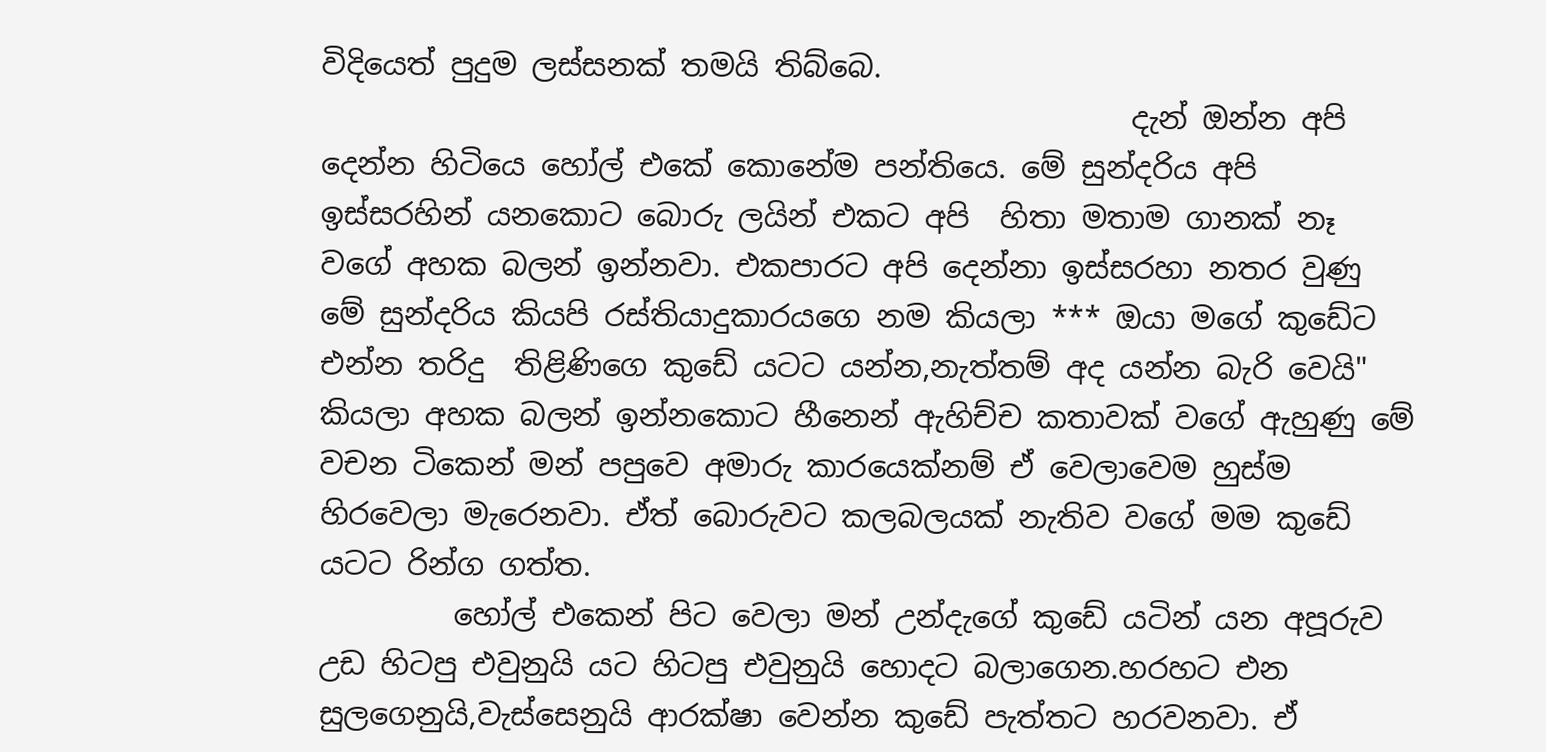විදියෙත් පුදුම ලස්සනක් තමයි තිබ්බෙ.
                                                      දැන් ඔන්න අපි දෙන්න හිටියෙ හෝල් එකේ කොනේම පන්තියෙ. මේ සුන්දරිය අපි ඉස්සරහින් යනකොට බොරු ලයින් එකට අපි  හිතා මතාම ගානක් නෑ වගේ අහක බලන් ඉන්නවා. එකපාරට අපි දෙන්නා ඉස්සරහා නතර වුණු මේ සුන්දරිය කියපි රස්තියාදුකාරයගෙ නම කියලා *** ඔයා මගේ කුඩේට එන්න තරිදු  තිළිණිගෙ කුඩේ යටට යන්න,නැත්තම් අද යන්න බැරි වෙයි" කියලා අහක බලන් ඉන්නකොට හීනෙන් ඇහිච්ච කතාවක් වගේ ඇහුණු මේ වචන ටිකෙන් මන් පපුවෙ අමාරු කාරයෙක්නම් ඒ වෙලාවෙම හුස්ම හිරවෙලා මැරෙනවා. ඒත් බොරුවට කලබලයක් නැතිව වගේ මම කුඩේ යටට රින්ග ගත්ත.
         හෝල් එකෙන් පිට වෙලා මන් උන්දැගේ කුඩේ යටින් යන අපූරුව උඩ හිටපු එවුනුයි යට හිටපු එවුනුයි හොදට බලාගෙන.හරහට එන සුලගෙනුයි,වැස්සෙනුයි ආරක්ෂා වෙන්න කුඩේ පැත්තට හරවනවා. ඒ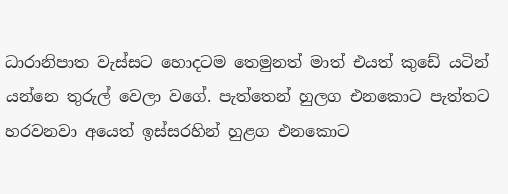ධාරානිපාත වැස්සට හොදටම තෙමුනත් මාත් එයත් කුඩේ යටින් යන්නෙ තුරුල් වෙලා වගේ. පැත්තෙන් හුලග එනකොට පැත්තට හරවනවා අයෙත් ඉස්සරහින් හුළග එනකොට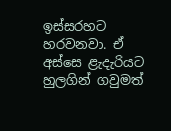ඉස්සරහට හරවනවා. ඒ අස්සෙ ළැදැරියට හුලගින් ගවුමත්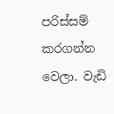පරිස්සම් කරගන්න වෙලා. වැඩි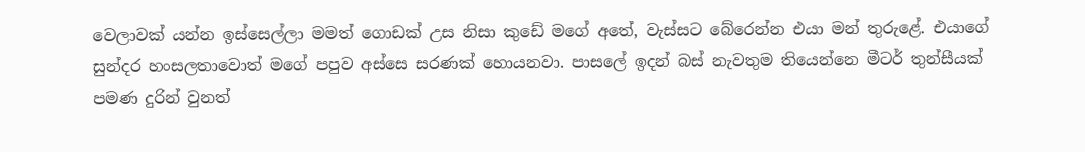වෙලාවක් යන්න ඉස්සෙල්ලා මමත් ගොඩක් උස නිසා කුඩේ මගේ අතේ, වැස්සට බේරෙන්න එයා මන් තුරුළේ. එයාගේ සුන්දර හංසලතාවොත් මගේ පපුව අස්සෙ සරණක් හොයනවා. පාසලේ ඉදන් බස් නැවතුම තියෙන්නෙ මීටර් තුන්සීයක් පමණ දුරින් වුනත්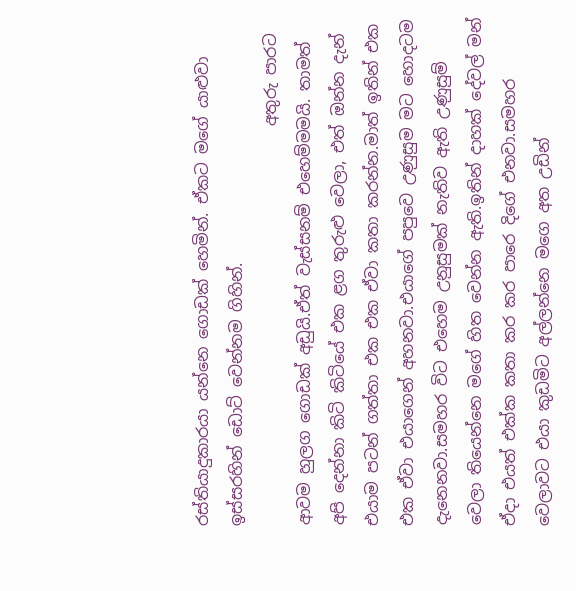රස්තියාදුකාරයා යන්නෙ ගොඩක් හෙමින්. ඒකට මගේ යාළුවා ඉස්සරහින් ඩොට් වෙන්නම ගිහින්.
                                                  අතුරු පාරට ආවම හුලග ගොඩක් අඩුයි.ඒත් වැස්සනම් එහෙම්මමයි. තාමත් අපි දෙන්නා කිටි කිටියේ එක ළග තුරුළු වෙලා, එත් ඔන්න දැන් එයාම පටන් ගත්තා එක එක ඒවා කතා කරන්න.මාත් ඉතින් එක එක ඒවා එයාගෙන් අහනවා.එයාගේ පපුවෙ උණුසුම මට හොදටම දැනෙනවා.සමහර විට එහෙම උනුසුමක් නැතිව ඇති උණුසුම් වෙලා තියෙන්නෙ මගේ හිත වෙන්න ඇති.ඉතින් දාහක් දේවල් මන් ඒදා එයත් එක්ක කතා කර කර පාරෙ දිගේ එනවා.සමහර වෙලාවට එයා කුඩමිට අල්ලන්නෙ මගෙ අත උඩින්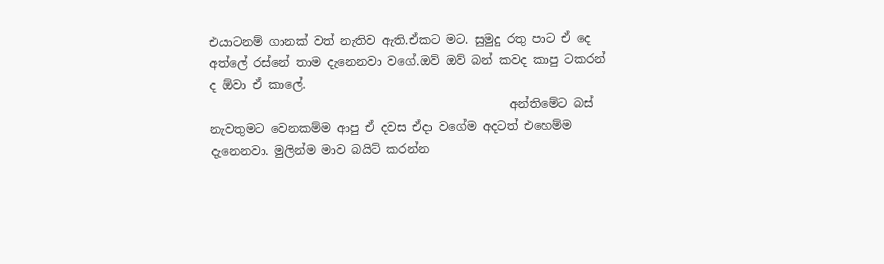එයාටනම් ගානක් වත් නැතිව ඇති.ඒකට මට. සුමුදු රතු පාට ඒ දෙ අත්ලේ රස්නේ තාම දැනෙනවා වගේ.ඔව් ඔව් බන් කවද කාපු ටකරන් ද ඕවා ඒ කාලේ.
                                                  අන්තිමේට බස් නැවතුමට වෙනකම්ම ආපු ඒ දවස ඒදා වගේම අදටත් එහෙම්ම දැනෙනවා. මුලින්ම මාව බයිට් කරන්න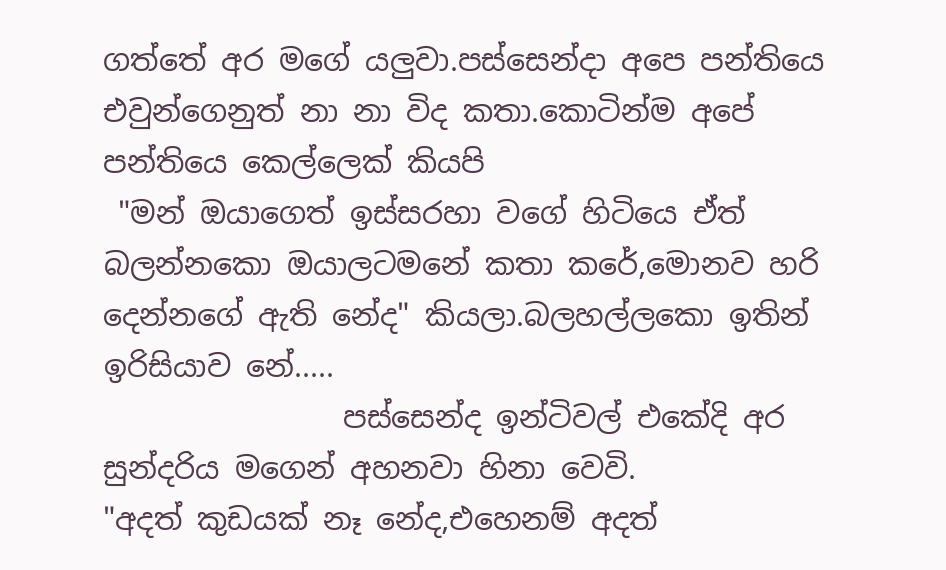ගත්තේ අර මගේ යලුවා.පස්සෙන්දා අපෙ පන්තියෙ එවුන්ගෙනුත් නා නා විද කතා.කොටින්ම අපේ පන්තියෙ කෙල්ලෙක් කියපි
 "මන් ඔයාගෙත් ඉස්සරහා වගේ හිටියෙ ඒත් බලන්නකො ඔයාලටමනේ කතා කරේ,මොනව හරි දෙන්නගේ ඇති නේද" කියලා.බලහල්ලකො ඉතින් ඉරිසියාව නේ.....
                පස්සෙන්ද ඉන්ටිවල් එකේදි අර සුන්දරිය මගෙන් අහනවා හිනා වෙවි.
"අදත් කුඩයක් නෑ නේද,එහෙනම් අදත්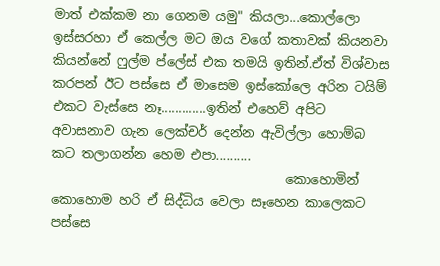මාත් එක්කම නා ගෙනම යමු" කියලා...කොල්ලො ඉස්සරහා ඒ කෙල්ල මට ඔය වගේ කතාවක් කියනවා කියන්නේ ෆුල්ම ප්ලේස් එක තමයි ඉතින්.ඒත් විශ්වාස කරපන් ඊට පස්සෙ ඒ මාසෙම ඉස්කෝලෙ අරින ටයිම් එකට වැස්සෙ නෑ.............ඉතින් එහෙව් අපිට  අවාසනාව ගැන ලෙක්චර් දෙන්න ඇවිල්ලා හොම්බ කට තලාගන්න හෙම එපා..........
                                    කොහොමින් කොහොම හරි ඒ සිද්ධිය වෙලා සෑහෙන කාලෙකට පස්සෙ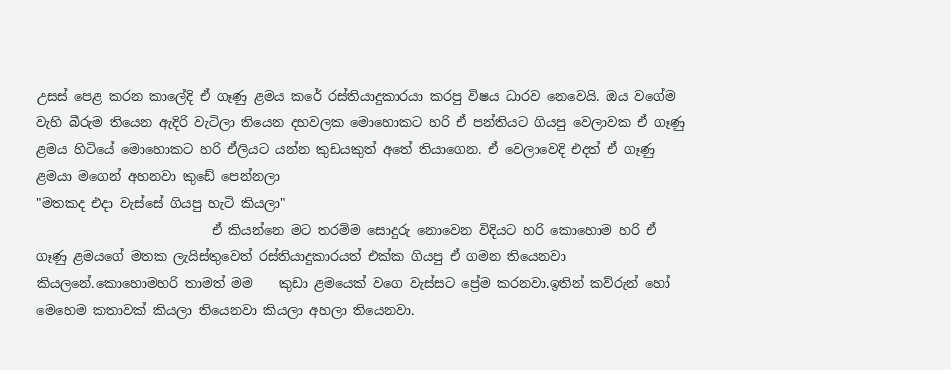උසස් පෙළ කරන කාලේදි ඒ ගෑණු ළමය කරේ රස්තියාදුකාරයා කරපු විෂය ධාරව නෙවෙයි. ඔය වගේම වැහි බීරුම තියෙන ඇදිරි වැටිලා තියෙන දහවලක මොහොකට හරි ඒ පන්තියට ගියපු වෙලාවක ඒ ගෑණු ළමය හිටියේ මොහොකට හරි ඒලියට යන්න කුඩයකුත් අතේ තියාගෙන. ඒ වෙලාවෙදි එදත් ඒ ගෑණු ළමයා මගෙන් අහනවා කුඩේ පෙන්නලා
"මතකද එදා වැස්සේ ගියපු හැටි කියලා"
                           ඒ කියන්නෙ මට තරම්ම සොදුරු නොවෙන විදියට හරි කොහොම හරි ඒ ගෑණු ළමයගේ මතක ලැයිස්තුවෙත් රස්තියාදුකාරයත් එක්ක ගියපු ඒ ගමන තියෙනවා කියලනේ.කොහොමහරි තාමත් මම    කුඩා ළමයෙක් වගෙ වැස්සට ප්‍රේම කරනවා.ඉතින් කව්රුන් හෝ මෙහෙම කතාවක් කියලා තියෙනවා කියලා අහලා තියෙනවා.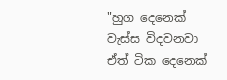"හුග දෙනෙක් වැස්ස විදවනවා
ඒත් ටික දෙනෙක්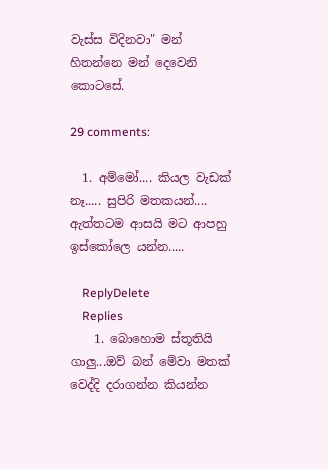වැස්ස විදිනවා" මන් හිතන්නෙ මන් දෙවෙනි කොටසේ.

29 comments:

  1. අම්මෝ.... කියල වැඩක් නෑ..... සුපිරි මතකයන්.... ඇත්තටම ආසයි මට ආපහු ඉස්කෝලෙ යන්න.....

    ReplyDelete
    Replies
    1. බොහොම ස්තූතියි ගාලු...ඔව් බන් මේවා මතක් වෙද්දි දරාගන්න කියන්න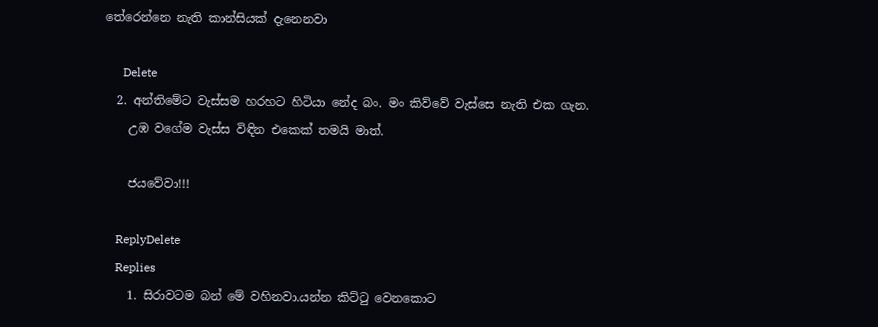තේරෙන්නෙ නැති කාන්සියක් දැනෙනවා

      Delete
  2. අන්තිමේට වැස්සම හරහට හිටියා නේද බං. මං කිව්වේ වැස්සෙ නැති එක ගැන.
    උඹ වගේම වැස්ස විඳින එකෙක් තමයි මාත්.

    ජයවේවා!!!

    ReplyDelete
    Replies
    1. සිරාවටම බන් මේ වහිනවා.යන්න කිට්ටු වෙනකොට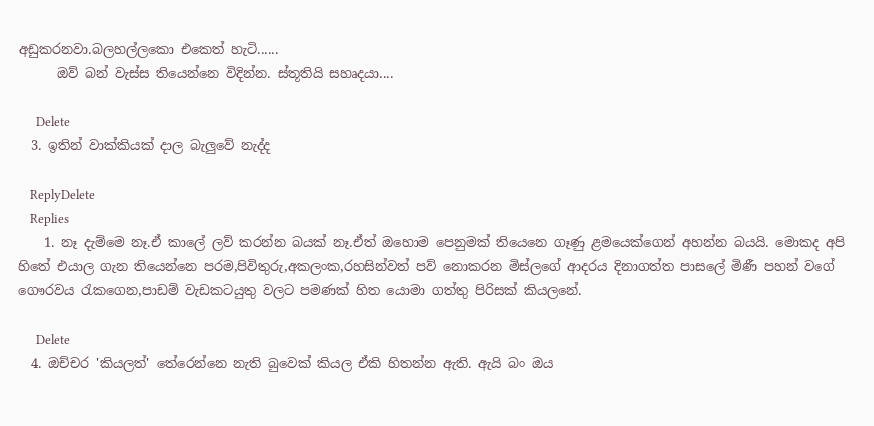අඩුකරනවා.බලහල්ලකො එකෙත් හැටි......
      ඔව් බන් වැස්ස තියෙන්නෙ විදින්න. ස්තූතියි සහෘදයා....

      Delete
  3. ඉතින් වාක්කියක් දාල බැලුවේ නැද්ද

    ReplyDelete
    Replies
    1. නෑ දැම්මෙ නෑ.ඒ කාලේ ලව් කරන්න බයක් නෑ.ඒත් ඔහොම පෙනුමක් තියෙනෙ ගෑණු ළමයෙක්ගෙන් අහන්න බයයි. මොකද අපි හිතේ එයාල ගැන තියෙන්නෙ පරම,පිවිතුරු,අකලංක,රහසින්වත් පව් නොකරන මිස්ලගේ ආදරය දිනාගත්ත පාසලේ මිණී පහන් වගේ ගෞරවය රැකගෙන,පාඩම් වැඩකටයුතු වලට පමණක් හිත යොමා ගත්තු පිරිසක් කියලනේ.

      Delete
  4. ඔච්චර 'කියලත්' තේරෙන්නෙ නැති බුවෙක් කියල ඒකි හිතන්න ඇති. ඇයි බං ඔය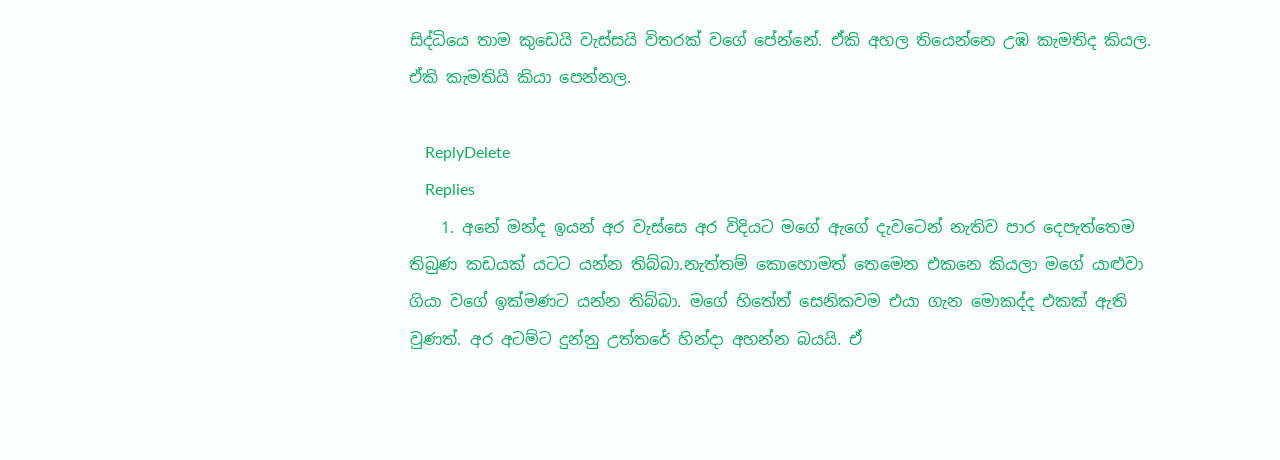සිද්ධියෙ තාම කුඩෙයි වැස්සයි විතරක් වගේ පේන්නේ. ඒකි අහල තියෙන්නෙ උඹ කැමතිද කියල. ඒකි කැමතියි කියා පෙන්නල.

    ReplyDelete
    Replies
    1. අනේ මන්ද ඉයන් අර වැස්සෙ අර විදියට මගේ ඇගේ දැවටෙන් නැතිව පාර දෙපැත්තෙම තිබුණ කඩයක් යටට යන්න තිබ්බා.නැත්තම් කොහොමත් තෙමෙන එකනෙ කියලා මගේ යාළුවා ගියා වගේ ඉක්මණට යන්න තිබ්බා. මගේ හිතේත් සෙනිකවම එයා ගැන මොකද්ද එකක් ඇති වුණත්. අර අටම්ට දුන්නු උත්තරේ හින්දා අහන්න බයයි. ඒ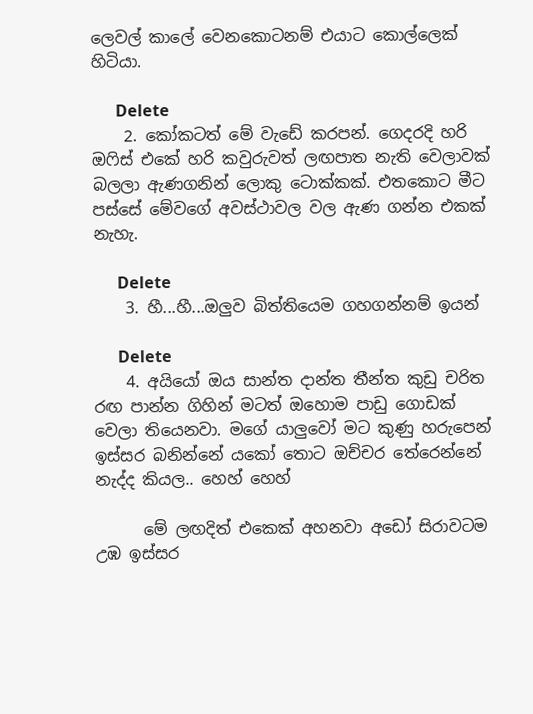ලෙවල් කාලේ වෙනකොටනම් එයාට කොල්ලෙක් හිටියා.

      Delete
    2. කෝකටත් මේ වැඩේ කරපන්. ගෙදරදි හරි ඔෆිස් එකේ හරි කවුරුවත් ලඟපාත නැති වෙලාවක් බලලා ඇණගනින් ලොකු ටොක්කක්. එතකොට මීට පස්සේ මේවගේ අවස්ථාවල වල ඇණ ගන්න එකක් නැහැ.

      Delete
    3. හී...හී...ඔලුව බිත්තියෙම ගහගන්නම් ඉයන්

      Delete
    4. අයියෝ ඔය සාන්ත දාන්ත තීන්ත කුඩු චරිත රඟ පාන්න ගිහින් මටත් ඔහොම පාඩු ගොඩක් වෙලා තියෙනවා. මගේ යාලුවෝ මට කුණු හරුපෙන් ඉස්සර බනින්නේ යකෝ තොට ඔච්චර තේරෙන්නේ නැද්ද කියල.. හෙහ් හෙහ්

      මේ ලඟදිත් එකෙක් අහනවා අඩෝ සිරාවටම උඹ ඉස්සර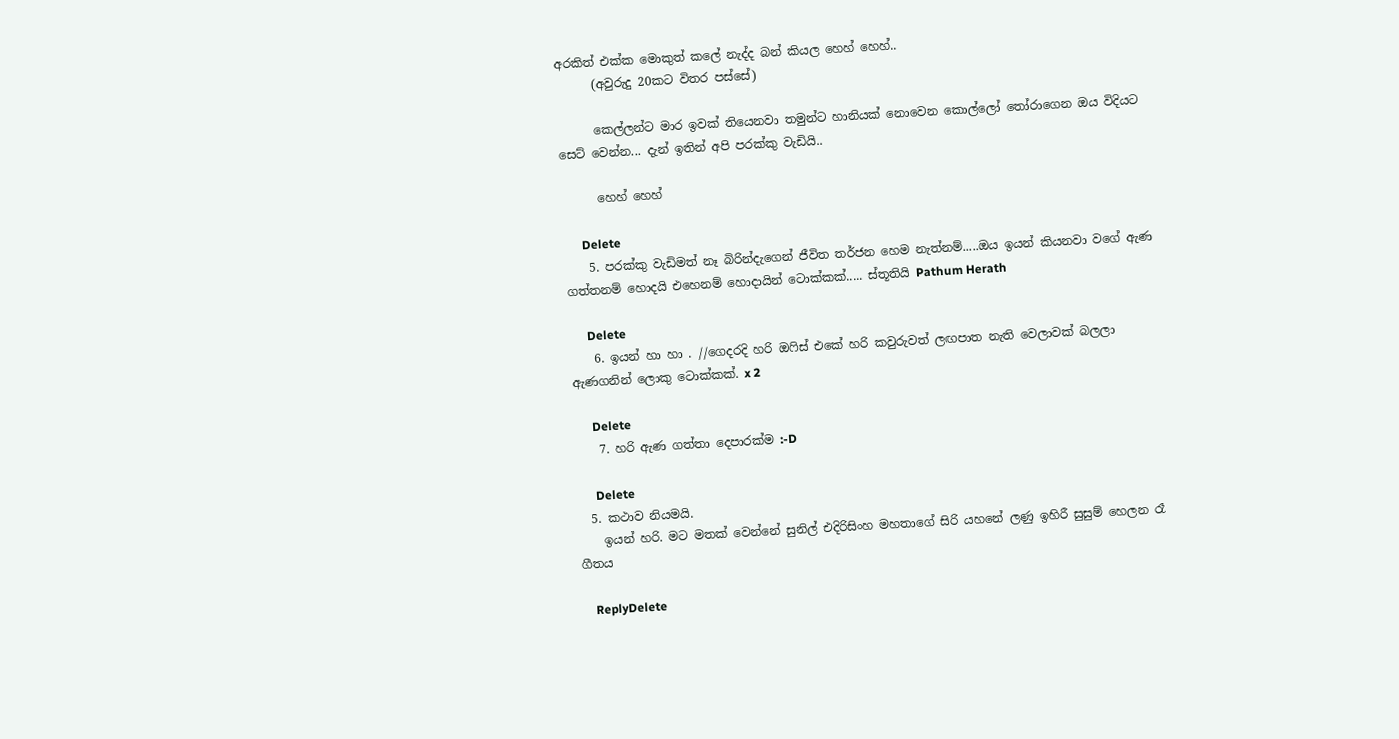අරකිත් එක්ක මොකුත් කලේ නැද්ද බන් කියල හෙහ් හෙහ්..
      (අවුරුදු 20කට විතර පස්සේ)

      කෙල්ලන්ට මාර ඉවක් තියෙනවා තමුන්ට හානියක් නොවෙන කොල්ලෝ තෝරාගෙන ඔය විදියට සෙට් වෙන්න... දැන් ඉතින් අපි පරක්කු වැඩියි..

      හෙහ් හෙහ්

      Delete
    5. පරක්කු වැඩිමත් නෑ බිරින්දැගෙන් ජීවිත තර්ජන හෙම නැත්නම්.....ඔය ඉයන් කියනවා වගේ ඇණ ගත්තනම් හොදයි එහෙනම් හොදායින් ටොක්කක්..... ස්තූතියි Pathum Herath

      Delete
    6. ඉයන් හා හා . //ගෙදරදි හරි ඔෆිස් එකේ හරි කවුරුවත් ලඟපාත නැති වෙලාවක් බලලා ඇණගනින් ලොකු ටොක්කක්. x 2

      Delete
    7. හරි ඇණ ගත්තා දෙපාරක්ම :-D

      Delete
  5. කථාව නියමයි.
    ඉයන් හරි. මට මතක් වෙන්නේ සුනිල් එදිරිසිංහ මහතාගේ සිරි යහනේ ලණු ඉහිරී සුසුම් හෙලන රෑ ගීතය

    ReplyDelete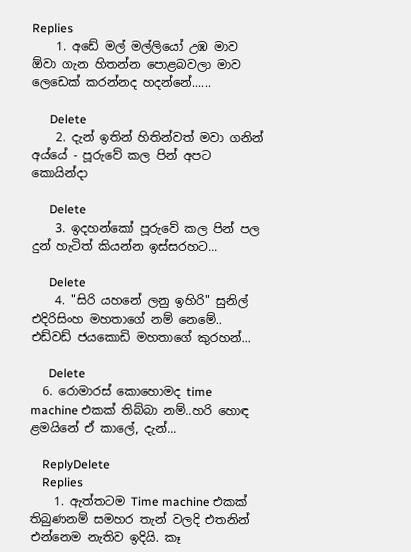Replies
    1. අඩේ මල් මල්ලියෝ උඹ මාව ඕවා ගැන හිතන්න පොළබවලා මාව ලෙඩෙක් කරන්නද හදන්නේ......

      Delete
    2. දැන් ඉතින් හිතින්වත් මවා ගනින් අය්යේ - පූරුවේ කල පින් අපට කොයින්දා

      Delete
    3. ඉදහන්කෝ පූරුවේ කල පින් පල දුන් හැටිත් කියන්න ඉස්සරහට...

      Delete
    4. "සිරි යහනේ ලනු ඉහිරි" සුනිල් එදිරිසිංහ මහතාගේ නම් නෙමේ.. එඩ්වඩ් ජයකොඩි මහතාගේ කුරහන්...

      Delete
  6. රොමාරස් කොහොමද time machine එකක් තිබ්බා නම්..හරි හොඳ ළමයිනේ ඒ කාලේ, දැන්...

    ReplyDelete
    Replies
    1. ඇත්තටම Time machine එකක් තිබුණනම් සමහර තැන් වලදි එතනින් එන්නෙම නැතිව ඉදියි. කෑ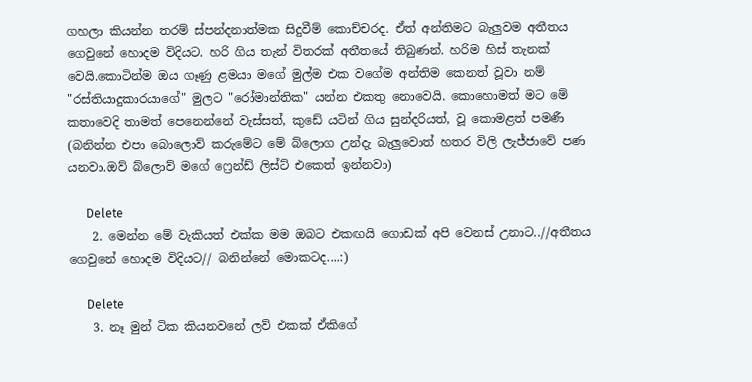ගහලා කියන්න තරම් ස්පන්දනාත්මක සිදුවීම් කොච්චරද. ඒත් අන්තිමට බැලුවම අතීතය ගෙවුනේ හොදම විදියට. හරි ගිය තැන් විතරක් අතීතයේ තිබුණන්. හරිම හිස් තැනක් වෙයි.කොටින්ම ඔය ගෑණු ළමයා මගේ මුල්ම එක වගේම අන්තිම කෙනත් වූවා නම් "රස්තියාදුකාරයාගේ" මුලට "රෝමාන්තික" යන්න එකතු නොවෙයි. කොහොමත් මට මේ කතාවෙදි තාමත් පෙනෙන්නේ වැස්සත්, කුඩේ යටින් ගිය සුන්දරියත්, වූ කොමළත් පමණී (බනින්න එපා බොලොව් කරුමේට මේ බ්ලොග උන්දැ බැලුවොත් හතර විලි ලැජ්ජාවේ පණ යනවා.ඔව් බ්ලොව් මගේ ෆ්‍රෙන්ඩ් ලිස්ට් එකෙත් ඉන්නවා)

      Delete
    2. මෙන්න මේ වැකියත් එක්ක මම ඔබට එකඟයි ගොඩක් අපි වෙනස් උනාට..//අතීතය ගෙවුනේ හොදම විදියට// බනින්නේ මොකටද....:)

      Delete
    3. නෑ මුන් ටික කියනවනේ ලව් එකක් ඒකිගේ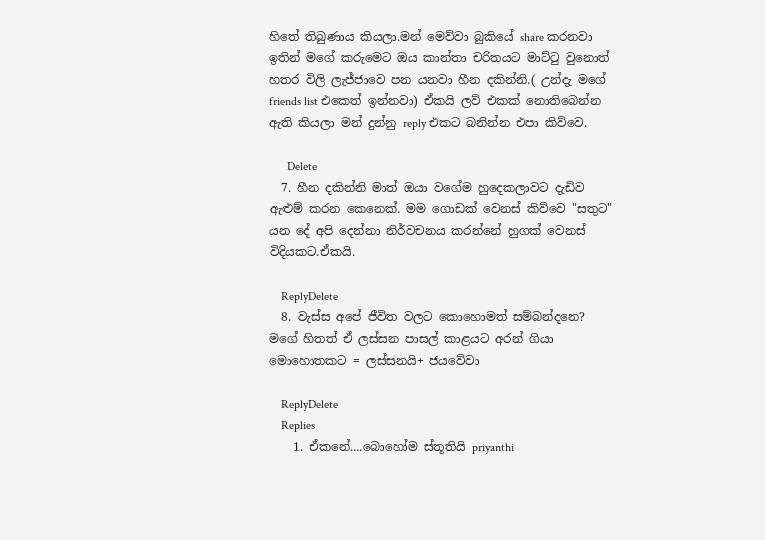හිතේ තිබුණාය කියලා.මන් මෙව්වා බුකියේ share කරනවා ඉතින් මගේ කරුමෙට ඔය කාන්තා චරිතයට මාට්ටු වුනොත් හතර විලි ලැජ්ජාවෙ පන යනවා හීන දකින්නි.( උන්දැ මගේ friends list එකෙත් ඉන්නවා) ඒකයි ලව් එකක් නොතිබෙන්න ඇති කියලා මන් දුන්නු reply එකට බනින්න එපා කිව්වෙ.

      Delete
  7. හීන දකින්නි මාත් ඔයා වගේම හුදෙකලාවට දැඩිව ඇළුම් කරන කෙනෙක්. මම ගොඩක් වෙනස් කිව්වෙ "සතුට" යන දේ අපි දෙන්නා නිර්වචනය කරන්නේ හුගක් වෙනස් විදියකට.ඒකයි.

    ReplyDelete
  8. වැස්ස අපේ ජීවිත වලට කොහොමත් සම්බන්දනෙ? මගේ හිතත් ඒ ලස්සන පාසල් කාළයට අරන් ගියා මොහොතකට = ලස්සනයි+ ජයවේවා

    ReplyDelete
    Replies
    1. ඒකනේ....බොහෝම ස්තූතියි priyanthi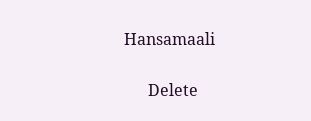Hansamaali

      Delete